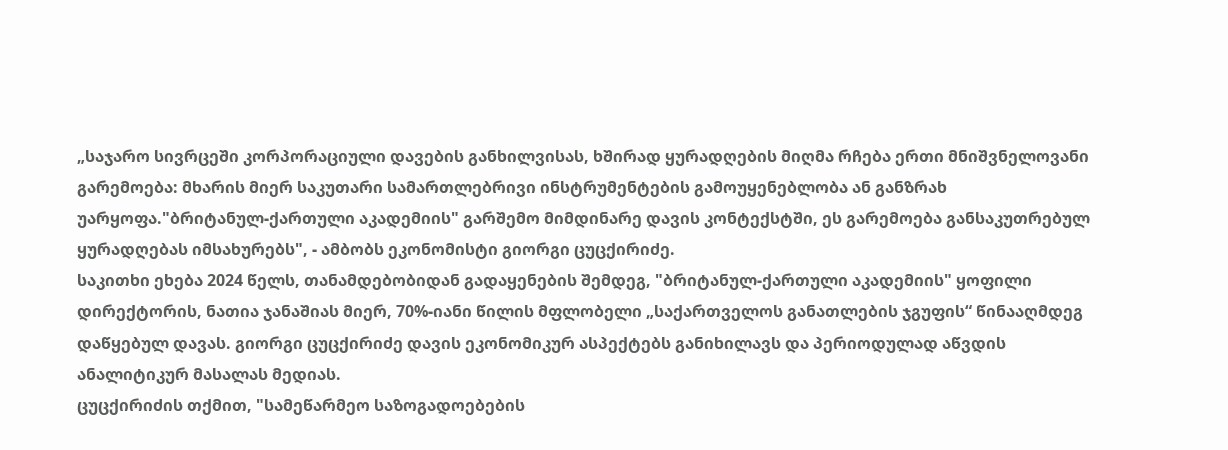„საჯარო სივრცეში კორპორაციული დავების განხილვისას, ხშირად ყურადღების მიღმა რჩება ერთი მნიშვნელოვანი გარემოება: მხარის მიერ საკუთარი სამართლებრივი ინსტრუმენტების გამოუყენებლობა ან განზრახ უარყოფა."ბრიტანულ-ქართული აკადემიის" გარშემო მიმდინარე დავის კონტექსტში, ეს გარემოება განსაკუთრებულ ყურადღებას იმსახურებს", - ამბობს ეკონომისტი გიორგი ცუცქირიძე.
საკითხი ეხება 2024 წელს, თანამდებობიდან გადაყენების შემდეგ, "ბრიტანულ-ქართული აკადემიის" ყოფილი დირექტორის, ნათია ჯანაშიას მიერ, 70%-იანი წილის მფლობელი „საქართველოს განათლების ჯგუფის“ წინააღმდეგ დაწყებულ დავას. გიორგი ცუცქირიძე დავის ეკონომიკურ ასპექტებს განიხილავს და პერიოდულად აწვდის ანალიტიკურ მასალას მედიას.
ცუცქირიძის თქმით, "სამეწარმეო საზოგადოებების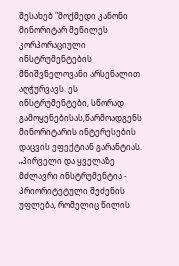შესახებ "მოქმედი კანონი მინორიტარ მეწილეს კორპორაციული ინსტრუმენტების მნიშვნელოვანი არსენალით აღჭურვავს. ეს ინსტრუმენტები, სწორად გამოყენებისას,წარმოადგენს მინორიტარის ინტერესების დაცვის ეფექტიან გარანტიას.
„პირველი და ყველაზე მძლავრი ინსტრუმენტია - პრიორიტეტული შეძენის უფლება, რომელიც წილის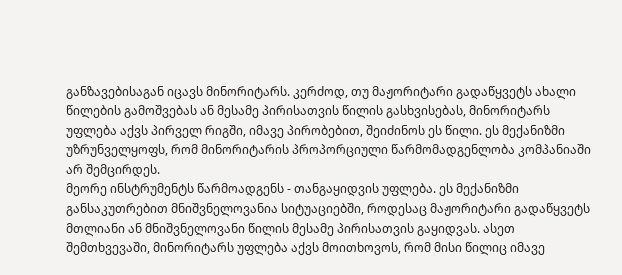განზავებისაგან იცავს მინორიტარს. კერძოდ, თუ მაჟორიტარი გადაწყვეტს ახალი წილების გამოშვებას ან მესამე პირისათვის წილის გასხვისებას, მინორიტარს უფლება აქვს პირველ რიგში, იმავე პირობებით, შეიძინოს ეს წილი. ეს მექანიზმი უზრუნველყოფს, რომ მინორიტარის პროპორციული წარმომადგენლობა კომპანიაში არ შემცირდეს.
მეორე ინსტრუმენტს წარმოადგენს - თანგაყიდვის უფლება. ეს მექანიზმი განსაკუთრებით მნიშვნელოვანია სიტუაციებში, როდესაც მაჟორიტარი გადაწყვეტს მთლიანი ან მნიშვნელოვანი წილის მესამე პირისათვის გაყიდვას. ასეთ შემთხვევაში, მინორიტარს უფლება აქვს მოითხოვოს, რომ მისი წილიც იმავე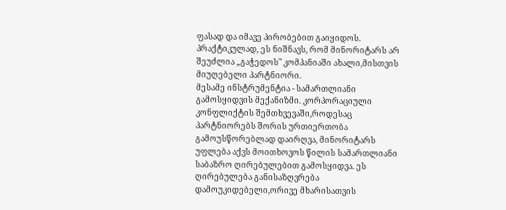ფასად და იმავე პირობებით გაიყიდოს. პრაქტიკულად, ეს ნიშნავს, რომ მინორიტარს არ შეუძლია „გაჭედოს" კომპანიაში ახალი,მისთვის მიუღებელი პარტნიორი.
მესამე ინსტრუმენტია - სამართლიანი გამოსყიდვის მექანიზმი. კორპორაციული კონფლიქტის შემთხვევაში,როდესაც პარტნიორებს შორის ურთიერთობა გამოუსწორებლად დაირღვა, მინორიტარს უფლება აქვს მოითხოვოს წილის სამართლიანი საბაზრო ღირებულებით გამოსყიდვა. ეს ღირებულება განისაზღვრება დამოუკიდებელი,ორივე მხარისათვის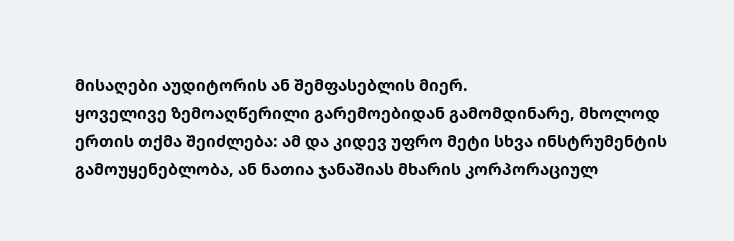მისაღები აუდიტორის ან შემფასებლის მიერ.
ყოველივე ზემოაღწერილი გარემოებიდან გამომდინარე, მხოლოდ ერთის თქმა შეიძლება: ამ და კიდევ უფრო მეტი სხვა ინსტრუმენტის გამოუყენებლობა, ან ნათია ჯანაშიას მხარის კორპორაციულ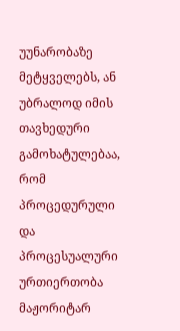უუნარობაზე მეტყველებს, ან უბრალოდ იმის თავხედური გამოხატულებაა, რომ პროცედურული და პროცესუალური ურთიერთობა მაჟორიტარ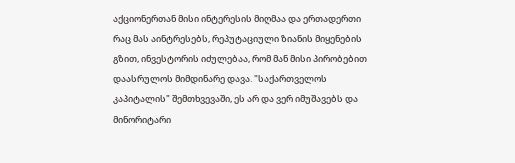აქციონერთან მისი ინტერესის მიღმაა და ერთადერთი რაც მას აინტრესებს, რეპუტაციული ზიანის მიყენების გზით, ინვესტორის იძულებაა, რომ მან მისი პირობებით დაასრულოს მიმდინარე დავა. "საქართველოს კაპიტალის" შემთხვევაში, ეს არ და ვერ იმუშავებს და მინორიტარი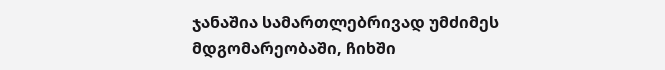ჯანაშია სამართლებრივად უმძიმეს მდგომარეობაში, ჩიხში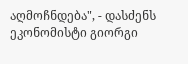აღმოჩნდება", - დასძენს ეკონომისტი გიორგი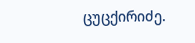ცუცქირიძე.